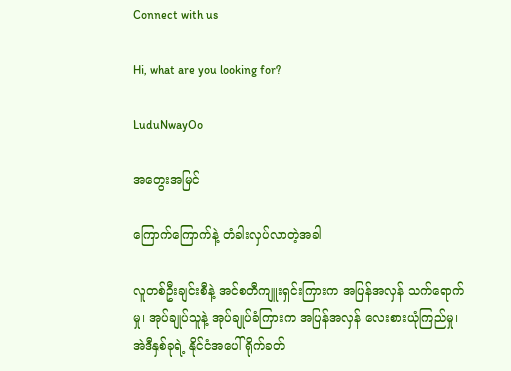Connect with us

Hi, what are you looking for?

LuduNwayOo

အတွေးအမြင်

ကြောက်ကြောက်နဲ့ တံခါးလှပ်လာတဲ့အခါ

လူတစ်ဦးချင်းစီနဲ့ အင်စတီကျူးရှင်းကြားက အပြန်အလှန် သက်ရောက်မှု၊ အုပ်ချုပ်သူနဲ့ အုပ်ချုပ်ခံကြားက အပြန်အလှန် လေးစားယုံကြည်မှု၊ အဲဒီနှစ်ခုရဲ့ နိုင်ငံအပေါ် ရိုက်ခတ်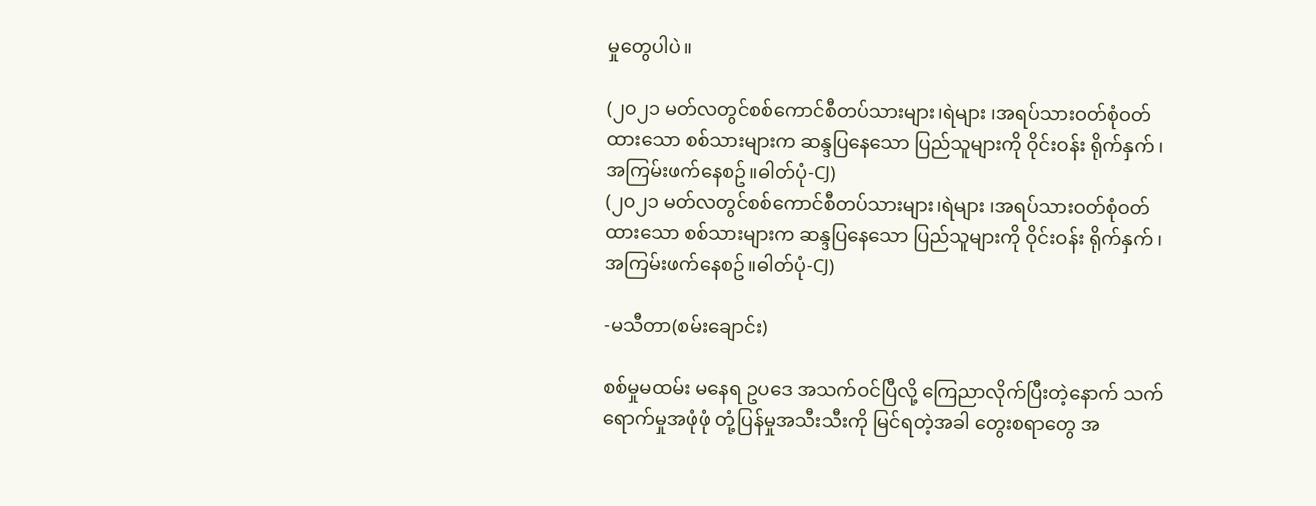မှုတွေပါပဲ။

(၂၀၂၁ မတ်လတွင်စစ်ကောင်စီတပ်သားများ၊ရဲများ ၊အရပ်သားဝတ်စုံဝတ်ထားသော စစ်သားများက ဆန္ဒပြနေသော ပြည်သူများကို ဝိုင်းဝန်း ရိုက်နှက် ၊အကြမ်းဖက်နေစဥ်။ဓါတ်ပုံ-CJ)
(၂၀၂၁ မတ်လတွင်စစ်ကောင်စီတပ်သားများ၊ရဲများ ၊အရပ်သားဝတ်စုံဝတ်ထားသော စစ်သားများက ဆန္ဒပြနေသော ပြည်သူများကို ဝိုင်းဝန်း ရိုက်နှက် ၊အကြမ်းဖက်နေစဥ်။ဓါတ်ပုံ-CJ)

-မသီတာ(စမ်းချောင်း)

စစ်မှုမထမ်း မနေရ ဥပဒေ အသက်ဝင်ပြီလို့ ကြေညာလိုက်ပြီးတဲ့နောက် သက်ရောက်မှုအဖုံဖုံ တုံ့ပြန်မှုအသီးသီးကို မြင်ရတဲ့အခါ တွေးစရာတွေ အ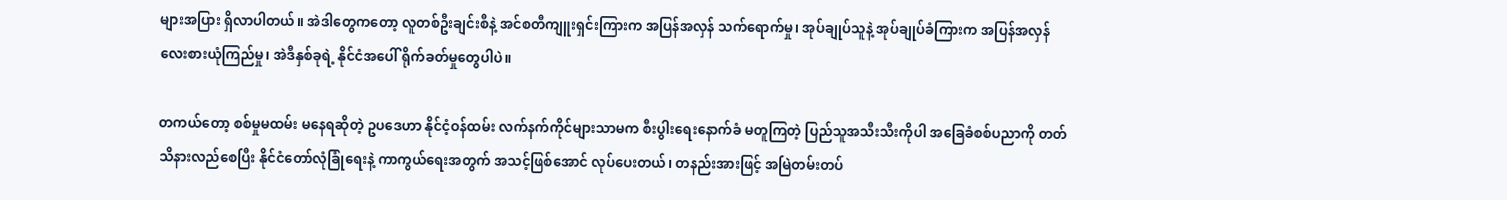များအပြား ရှိလာပါတယ်။ အဲဒါတွေကတော့ လူတစ်ဦးချင်းစီနဲ့ အင်စတီကျူးရှင်းကြားက အပြန်အလှန် သက်ရောက်မှု၊ အုပ်ချုပ်သူနဲ့ အုပ်ချုပ်ခံကြားက အပြန်အလှန် လေးစားယုံကြည်မှု၊ အဲဒီနှစ်ခုရဲ့ နိုင်ငံအပေါ် ရိုက်ခတ်မှုတွေပါပဲ။

တကယ်တော့ စစ်မှုမထမ်း မနေရဆိုတဲ့ ဥပဒေဟာ နိုင်ငံ့ဝန်ထမ်း လက်နက်ကိုင်များသာမက စီးပွါးရေးနောက်ခံ မတူကြတဲ့ ပြည်သူအသီးသီးကိုပါ အခြေခံစစ်ပညာကို တတ်သိနားလည်စေပြီး နိုင်ငံတော်လုံခြုံရေးနဲ့ ကာကွယ်ရေးအတွက် အသင့်ဖြစ်အောင် လုပ်ပေးတယ်၊ တနည်းအားဖြင့် အမြဲတမ်းတပ်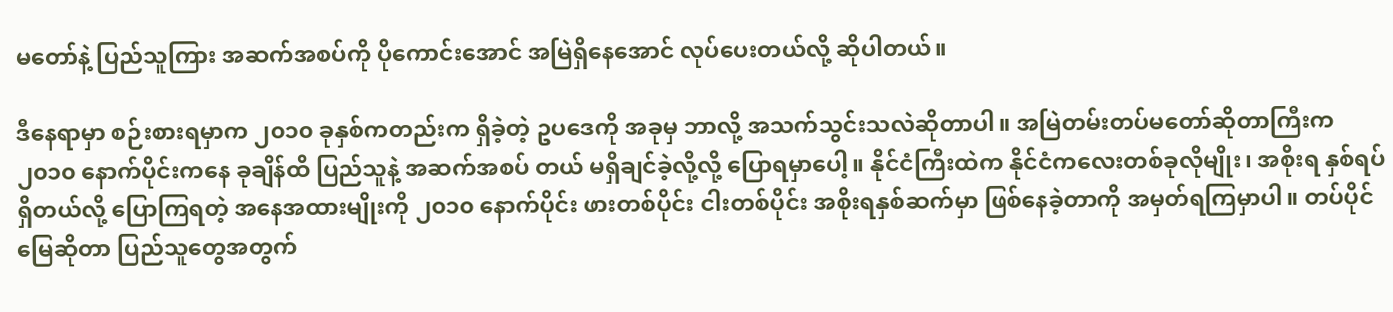မတော်နဲ့ ပြည်သူကြား အဆက်အစပ်ကို ပိုကောင်းအောင် အမြဲရှိနေအောင် လုပ်ပေးတယ်လို့ ဆိုပါတယ်။

ဒီနေရာမှာ စဉ်းစားရမှာက ၂၀၁၀ ခုနှစ်ကတည်းက ရှိခဲ့တဲ့ ဥပဒေကို အခုမှ ဘာလို့ အသက်သွင်းသလဲဆိုတာပါ။ အမြဲတမ်းတပ်မတော်ဆိုတာကြီးက ၂၀၁၀ နောက်ပိုင်းကနေ ခုချိန်ထိ ပြည်သူနဲ့ အဆက်အစပ် တယ် မရှိချင်ခဲ့လို့လို့ ပြောရမှာပေါ့။ နိုင်ငံကြီးထဲက နိုင်ငံကလေးတစ်ခုလိုမျိုး၊ အစိုးရ နှစ်ရပ် ရှိတယ်လို့ ပြောကြရတဲ့ အနေအထားမျိုးကို ၂၀၁၀ နောက်ပိုင်း ဖားတစ်ပိုင်း ငါးတစ်ပိုင်း အစိုးရနှစ်ဆက်မှာ ဖြစ်နေခဲ့တာကို အမှတ်ရကြမှာပါ။ တပ်ပိုင်မြေဆိုတာ ပြည်သူတွေအတွက်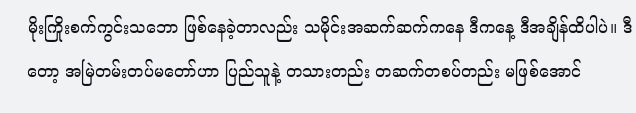မိုးကြိုးစက်ကွင်းသဘော ဖြစ်နေခဲ့တာလည်း သမိုင်းအဆက်ဆက်ကနေ ဒီကနေ့ ဒီအချိန်ထိပါပဲ။ ဒီတော့ အမြဲတမ်းတပ်မတော်ဟာ ပြည်သူနဲ့ တသားတည်း တဆက်တစပ်တည်း မဖြစ်အောင်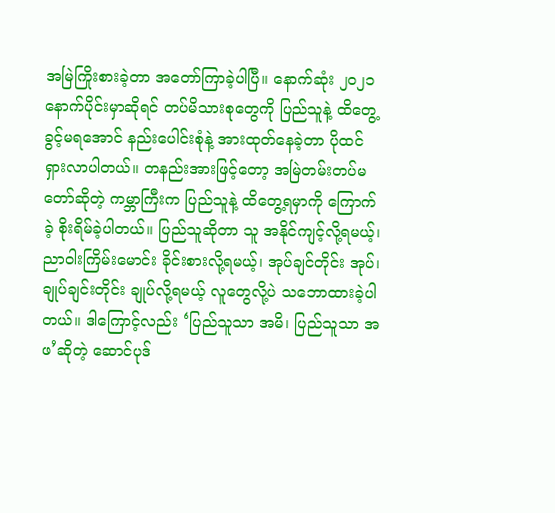အမြဲကြိုးစားခဲ့တာ အတော်ကြာခဲ့ပါပြီ။ နောက်ဆုံး ၂၀၂၁ နောက်ပိုင်းမှာဆိုရင် တပ်မိသားစုတွေကို ပြည်သူနဲ့ ထိတွေ့ခွင့်မရအောင် နည်းပေါင်းစုံနဲ့ အားထုတ်နေခဲ့တာ ပိုထင်ရှားလာပါတယ်။ တနည်းအားဖြင့်တော့ အမြဲတမ်းတပ်မတော်ဆိုတဲ့ ကမ္ဘာကြီးက ပြည်သူနဲ့ ထိတွေ့ရမှာကို ကြောက်ခဲ့ စိုးရိမ်ခဲ့ပါတယ်။ ပြည်သူဆိုတာ သူ အနိုင်ကျင့်လို့ရမယ့်၊ ညာဝါးကြိမ်းမောင်း ခိုင်းစားလို့ရမယ့်၊ အုပ်ချင်တိုင်း အုပ်၊ ချုပ်ချင်းတိုင်း ချုပ်လို့ရမယ့် လူတွေလို့ပဲ သဘောထားခဲ့ပါတယ်။ ဒါကြောင့်လည်း ‘ပြည်သူသာ အမိ၊ ပြည်သူသာ အဖ’ဆိုတဲ့ ဆောင်ပုဒ်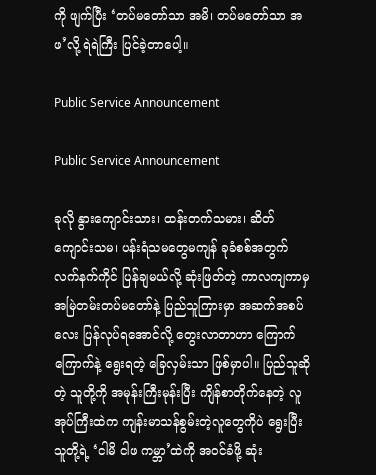ကို ဖျက်ပြီး ‘တပ်မတော်သာ အမိ၊ တပ်မတော်သာ အဖ’လို့ ရဲရဲကြီး ပြင်ခဲ့တာပေါ့။

Public Service Announcement

Public Service Announcement

ခုလို နွားကျောင်းသား၊ ထန်းတက်သမား၊ ဆိတ်ကျောင်းသမ၊ ပန်းရံသမတွေမကျန် ခုခံစစ်အတွက် လက်နက်ကိုင် ပြန်ချမယ်လို့ ဆုံးဖြတ်တဲ့ ကာလကျကာမှ အမြဲတမ်းတပ်မတော်နဲ့ ပြည်သူကြားမှာ အဆက်အစပ်လေး ပြန်လုပ်ရအောင်လို့ တွေးလာတာဟာ ကြောက်ကြောက်နဲ့ ရွေးရတဲ့ ခြေလှမ်းသာ ဖြစ်မှာပါ။ ပြည်သူဆိုတဲ့ သူတို့ကို အမုန်းကြီးမုန်းပြီး ကျိန်စာတိုက်နေတဲ့ လူအုပ်ကြီးထဲက ကျန်းမာသန်စွမ်းတဲ့လူတွေကိုပဲ ရွေးပြီး သူတို့ရဲ့ ‘ငါမိ ငါဖ ကမ္ဘာ’ထဲကို အဝင်ခံဖို့ ဆုံး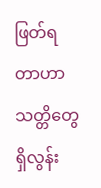ဖြတ်ရတာဟာ သတ္တိတွေ ရှိလွန်း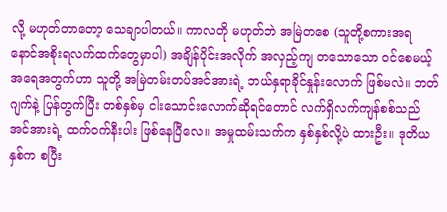လို့ မဟုတ်တာတော့ သေချာပါတယ်။ ကာလတို မဟုတ်ဘဲ အမြဲတစေ (သူတို့စကားအရ နောင်အစိုးရလက်ထက်တွေမှာပါ) အချိန်ပိုင်းအလိုက် အလှည့်ကျ တသောသော ဝင်စေမယ့် အရေအတွက်ဟာ သူတို့ အမြဲတမ်းတပ်အင်အားရဲ့ ဘယ်နှရာခိုင်နှုန်းလောက် ဖြစ်မလဲ။ ဘတ်ဂျက်နဲ့ ပြန်တွက်ပြီး တစ်နှစ်မှ ငါးသောင်းလောက်ဆိုရင်တောင် လက်ရှိလက်ကျန်စစ်သည်အင်အားရဲ့ ထက်ဝက်နီးပါး ဖြစ်နေပြီလေ။ အမှုထမ်းသက်က နှစ်နှစ်လို့ပဲ ထားဦး။ ဒုတိယနှစ်က စပြီး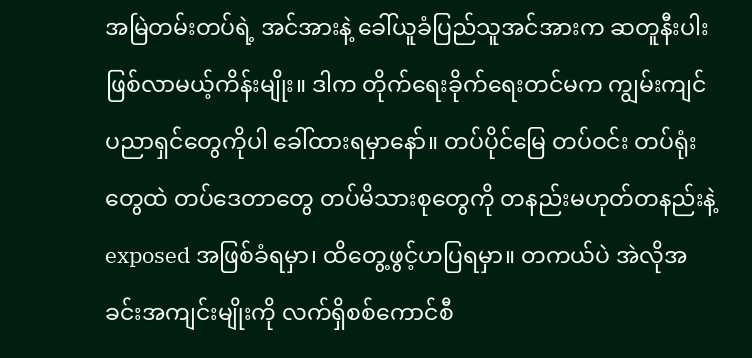အမြဲတမ်းတပ်ရဲ့ အင်အားနဲ့ ခေါ်ယူခံပြည်သူအင်အားက ဆတူနီးပါး ဖြစ်လာမယ့်ကိန်းမျိုး။ ဒါက တိုက်ရေးခိုက်ရေးတင်မက ကျွမ်းကျင်ပညာရှင်တွေကိုပါ ခေါ်ထားရမှာနော်။ တပ်ပိုင်မြေ တပ်ဝင်း တပ်ရုံးတွေထဲ တပ်ဒေတာတွေ တပ်မိသားစုတွေကို တနည်းမဟုတ်တနည်းနဲ့ exposed အဖြစ်ခံရမှာ၊ ထိတွေ့ဖွင့်ဟပြရမှာ။ တကယ်ပဲ အဲလိုအခင်းအကျင်းမျိုးကို လက်ရှိစစ်ကောင်စီ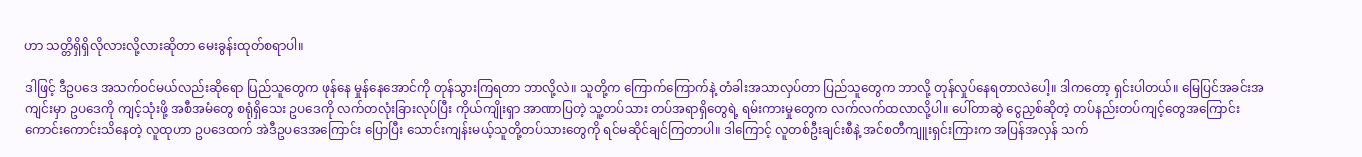ဟာ သတ္တိရှိရှိလိုလားလို့လားဆိုတာ မေးခွန်းထုတ်စရာပါ။

ဒါဖြင့် ဒီဥပဒေ အသက်ဝင်မယ်လည်းဆိုရော ပြည်သူတွေက ဖုန်နေ မှုန်နေအောင်ကို တုန်သွားကြရတာ ဘာလို့လဲ။ သူတို့က ကြောက်ကြောက်နဲ့ တံခါးအသာလှပ်တာ ပြည်သူတွေက ဘာလို့ တုန်လှုပ်နေရတာလဲပေါ့။ ဒါကတော့ ရှင်းပါတယ်။ မြေပြင်အခင်းအကျင်းမှာ ဥပဒေကို ကျင့်သုံးဖို့ အစီအမံတွေ စရုံရှိသေး ဥပဒေကို လက်တလုံးခြားလုပ်ပြီး ကိုယ်ကျိုးရှာ အာဏာပြတဲ့ သူ့တပ်သား တပ်အရာရှိတွေရဲ့ ရမ်းကားမှုတွေက လက်လက်ထလာလို့ပါ။ ပေါ်တာဆွဲ ငွေညှစ်ဆိုတဲ့ တပ်နည်းတပ်ကျင့်တွေအကြောင်း ကောင်းကောင်းသိနေတဲ့ လူထုဟာ ဥပဒေထက် အဲဒီဥပဒေအကြောင်း ပြောပြီး သောင်းကျန်းမယ့်သူတို့တပ်သားတွေကို ရင်မဆိုင်ချင်ကြတာပါ။ ဒါကြောင့် လူတစ်ဦးချင်းစီနဲ့ အင်စတီကျူးရှင်းကြားက အပြန်အလှန် သက်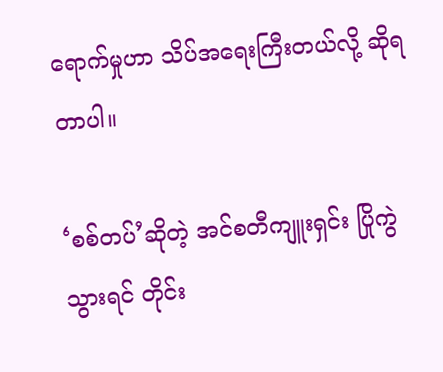ရောက်မှုဟာ သိပ်အရေးကြီးတယ်လို့ ဆိုရတာပါ။

‘စစ်တပ်’ဆိုတဲ့ အင်စတီကျူးရှင်း ပြိုကွဲသွားရင် တိုင်း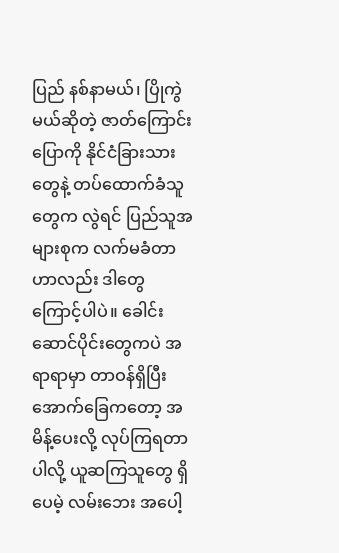ပြည် နစ်နာမယ်၊ ပြိုကွဲမယ်ဆိုတဲ့ ဇာတ်ကြောင်းပြောကို နိုင်ငံခြားသားတွေနဲ့ တပ်ထောက်ခံသူတွေက လွဲရင် ပြည်သူအများစုက လက်မခံတာဟာလည်း ဒါတွေကြောင့်ပါပဲ။ ခေါင်းဆောင်ပိုင်းတွေကပဲ အရာရာမှာ တာဝန်ရှိပြီး အောက်ခြေကတော့ အမိန့်ပေးလို့ လုပ်ကြရတာပါလို့ ယူဆကြသူတွေ ရှိပေမဲ့ လမ်းဘေး အပေါ့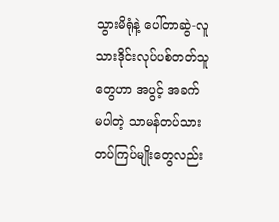သွားမိရုံနဲ့ ပေါ်တာဆွဲ-လူသားဒိုင်းလုပ်ပစ်တတ်သူတွေဟာ အပွင့် အခက် မပါတဲ့ သာမန်တပ်သားတပ်ကြပ်မျိုးတွေလည်း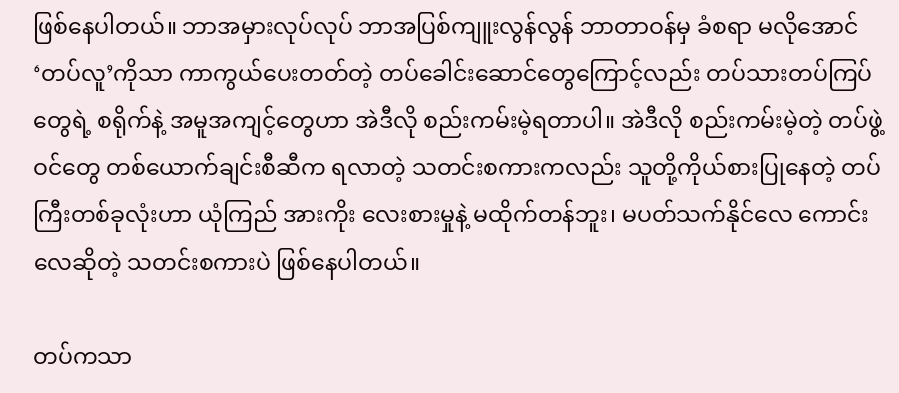ဖြစ်နေပါတယ်။ ဘာအမှားလုပ်လုပ် ဘာအပြစ်ကျူးလွန်လွန် ဘာတာဝန်မှ ခံစရာ မလိုအောင် ‘တပ်လူ’ကိုသာ ကာကွယ်ပေးတတ်တဲ့ တပ်ခေါင်းဆောင်တွေကြောင့်လည်း တပ်သားတပ်ကြပ်တွေရဲ့ စရိုက်နဲ့ အမူအကျင့်တွေဟာ အဲဒီလို စည်းကမ်းမဲ့ရတာပါ။ အဲဒီလို စည်းကမ်းမဲ့တဲ့ တပ်ဖွဲ့ဝင်တွေ တစ်ယောက်ချင်းစီဆီက ရလာတဲ့ သတင်းစကားကလည်း သူတို့ကိုယ်စားပြုနေတဲ့ တပ်ကြီးတစ်ခုလုံးဟာ ယုံကြည် အားကိုး လေးစားမှုနဲ့ မထိုက်တန်ဘူး၊ မပတ်သက်နိုင်လေ ကောင်းလေဆိုတဲ့ သတင်းစကားပဲ ဖြစ်နေပါတယ်။

တပ်ကသာ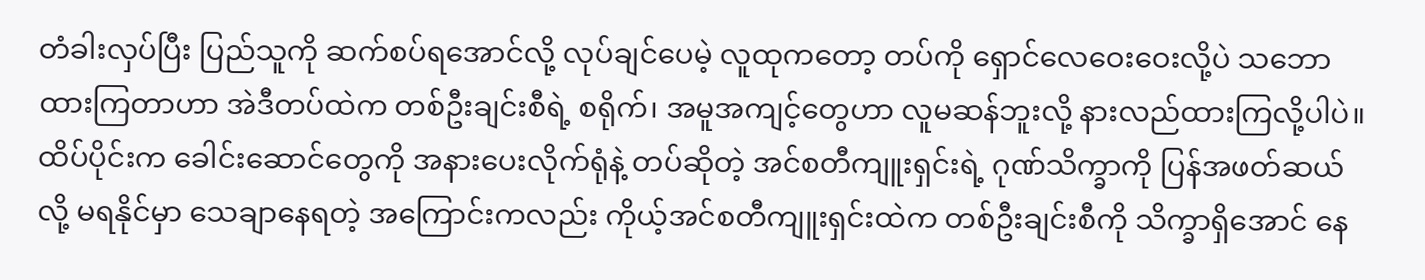တံခါးလှပ်ပြီး ပြည်သူကို ဆက်စပ်ရအောင်လို့ လုပ်ချင်ပေမဲ့ လူထုကတော့ တပ်ကို ရှောင်လေဝေးဝေးလို့ပဲ သဘောထားကြတာဟာ အဲဒီတပ်ထဲက တစ်ဦးချင်းစီရဲ့ စရိုက်၊ အမူအကျင့်တွေဟာ လူမဆန်ဘူးလို့ နားလည်ထားကြလို့ပါပဲ။ ထိပ်ပိုင်းက ခေါင်းဆောင်တွေကို အနားပေးလိုက်ရုံနဲ့ တပ်ဆိုတဲ့ အင်စတီကျူးရှင်းရဲ့ ဂုဏ်သိက္ခာကို ပြန်အဖတ်ဆယ်လို့ မရနိုင်မှာ သေချာနေရတဲ့ အကြောင်းကလည်း ကိုယ့်အင်စတီကျူးရှင်းထဲက တစ်ဦးချင်းစီကို သိက္ခာရှိအောင် နေ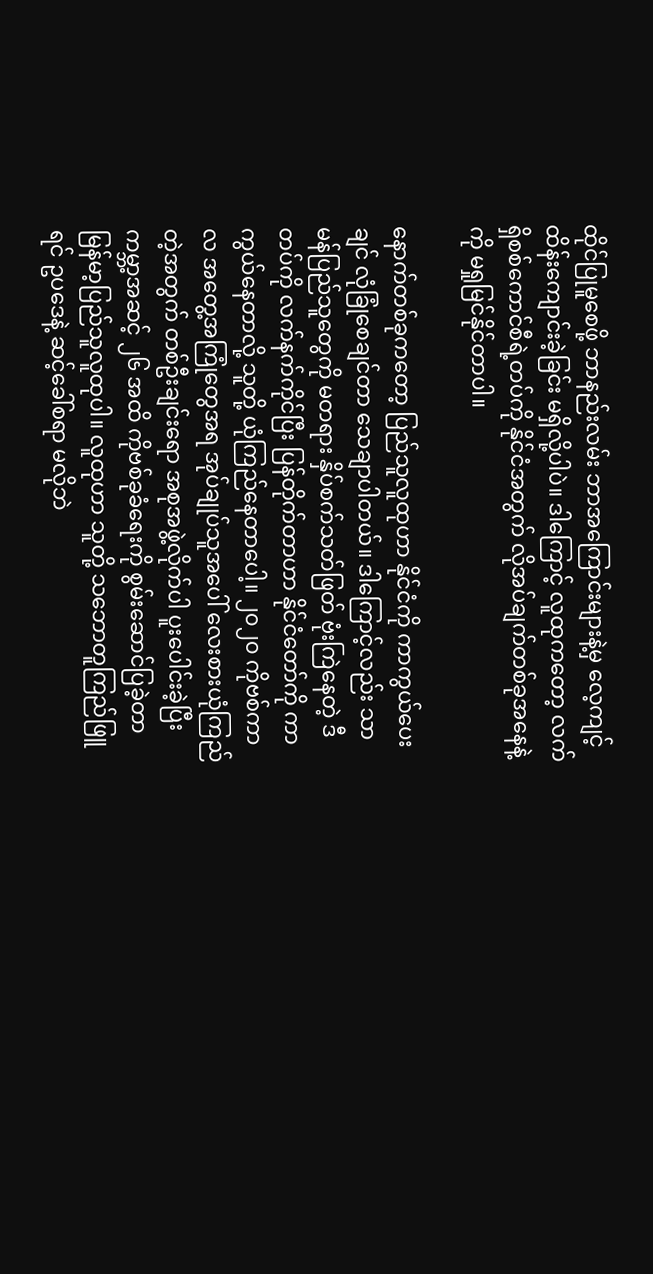ထိုင်ပြုမူစေဖို့ ဘာနည်းလမ်း ဘာအကြောင်းများနဲ့မှ လေ့ကျင့်ထိန်းကျောင်းခဲ့ခြင်း မရှိလို့ပါပဲ။ ဒါကြောင့် လူထုကတော့ လက်ရှိစစ်ကောင်စီရဲ့တပ်ကို နိုင်ငံအတွက် လိုအပ်ချက်တစ်ခုအနေနဲ့ကို မရှုမြင်နိုင်တာပါ။

နောက်တစ်ခုကတော့ ပြည်သူလူထုဟာ နိုင်ငံကို ကာကွယ်ပေးချင် လုံခြုံစေချင်တာ သေချာပါတယ်။ ဒါကြောင့်လည်း သာမန်ပြည်သူတွေကို မတရား နှိပ်စက်သတ်ဖြတ် ဗုံးကြဲနေတဲ့ ဒီတပ်ကို လက်နက်ကိုင်ပြီး ပြန်တိုက်တာဟာ နိုင်ငံတော်ကို ကာကွယ်နေတာလို့ သူတို့ ယုံကြည်နေတာပေါ့။ ၂၀၂၀ ကိုဗစ်ကာလ အတွေ့အကြုံတွေအရ အုပ်ချုပ်သူအပေါ် လေးစားယုံကြည်တဲ့အတွက် တစ်ဦးချင်းရော အစုအဖွဲ့လိုက်ပါ ပူးပေါင်းခဲ့ပြီး ကမ္ဘာ့အဆင့် ၂၆ အထိ ကိုဗစ်ခုခံရေးကို စွမ်းဆောင်ပြခဲ့တာ မြန်မာ့ပြည်သူလူထုပါ။ လူထုဟာ သူတို့ သဘောတူကြည်ဖြူရင် ဥပဒေနဲ့ ဆင့်ခေါ်စရာ မလိုဘဲ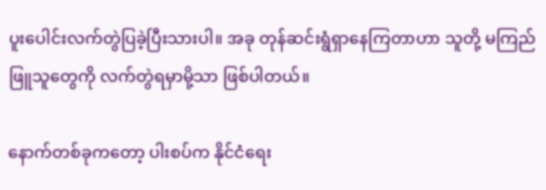ပူးပေါင်းလက်တွဲပြခဲ့ပြီးသားပါ။ အခု တုန်ဆင်းရွံရှာနေကြတာဟာ သူတို့ မကြည်ဖြူသူတွေကို လက်တွဲရမှာမို့သာ ဖြစ်ပါတယ်။

နောက်တစ်ခုကတော့ ပါးစပ်က နိုင်ငံရေး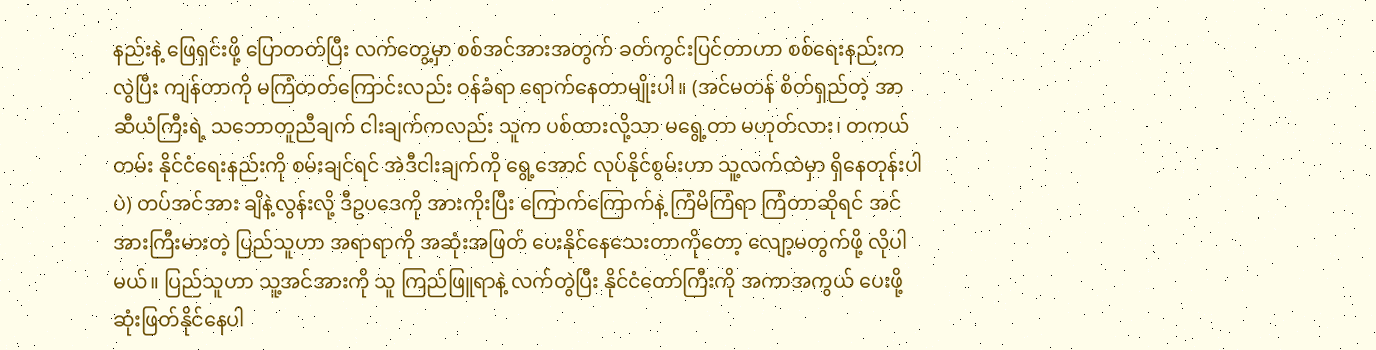နည်းနဲ့ ဖြေရှင်းဖို့ ပြောတတ်ပြီး လက်တွေ့မှာ စစ်အင်အားအတွက် ခတ်ကွင်းပြင်တာဟာ စစ်ရေးနည်းက လွဲပြီး ကျန်တာကို မကြံတတ်ကြောင်းလည်း ဝန်ခံရာ ရောက်နေတာမျိုးပါ။ (အင်မတန် စိတ်ရှည်တဲ့ အာဆီယံကြီးရဲ့ သဘောတူညီချက် ငါးချက်ကလည်း သူက ပစ်ထားလို့သာ မရွေ့တာ မဟုတ်လား၊ တကယ်တမ်း နိုင်ငံရေးနည်းကို စမ်းချင်ရင် အဲဒီငါးချက်ကို ရွေ့အောင် လုပ်နိုင်စွမ်းဟာ သူ့လက်ထဲမှာ ရှိနေတုန်းပါပဲ) တပ်အင်အား ချိနဲ့လွန်းလို့ ဒီဥပဒေကို အားကိုးပြီး ကြောက်ကြောက်နဲ့ ကြံမိကြံရာ ကြံတာဆိုရင် အင်အားကြီးမားတဲ့ ပြည်သူဟာ အရာရာကို အဆုံးအဖြတ် ပေးနိုင်နေသေးတာကိုတော့ လျော့မတွက်ဖို့ လိုပါမယ်။ ပြည်သူဟာ သူ့အင်အားကို သူ ကြည်ဖြူရာနဲ့ လက်တွဲပြီး နိုင်ငံတော်ကြီးကို အကာအကွယ် ပေးဖို့ ဆုံးဖြတ်နိုင်နေပါ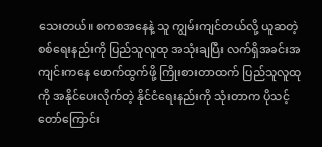သေးတယ်။ စကစအနေနဲ့ သူ ကျွမ်းကျင်တယ်လို့ ယူဆတဲ့ စစ်ရေးနည်းကို ပြည်သူလူထု အသုံးချပြီး လက်ရှိအခင်းအကျင်းကနေ ဖောက်ထွက်ဖို့ ကြိုးစားတာထက် ပြည်သူလူထုကို အနိုင်ပေးလိုက်တဲ့ နိုင်ငံရေးနည်းကို သုံးတာက ပိုသင့်တော်ကြောင်း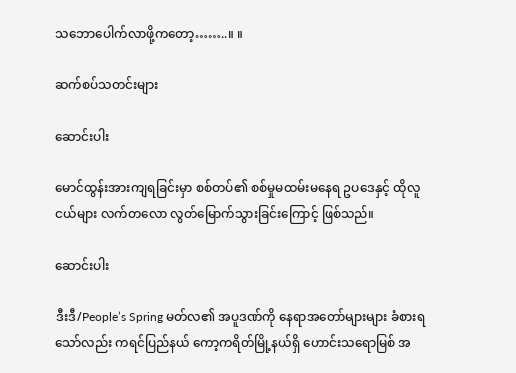သဘောပေါက်လာဖို့ကတော့……..။ ။

ဆက်စပ်သတင်းများ

ဆောင်းပါး

မောင်ထွန်းအားကျရခြင်းမှာ စစ်တပ်၏ စစ်မှုမထမ်းမနေရ ဥပဒေနှင့် ထိုလူငယ်များ လက်တလော လွတ်မြောက်သွားခြင်းကြောင့် ဖြစ်သည်။

ဆောင်းပါး

ဒီးဒီ/People’s Spring မတ်လ၏ အပူဒဏ်ကို နေရာအတော်များများ ခံစားရသော်လည်း ကရင်ပြည်နယ် ကော့ကရိတ်မြို့နယ်ရှိ ဟောင်းသရောမြစ် အ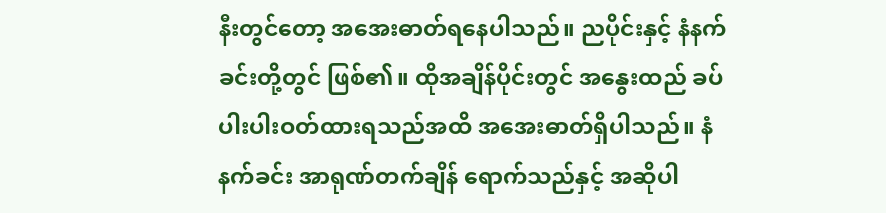နီးတွင်တော့ အအေးဓာတ်ရနေပါသည်။ ညပိုင်းနှင့် နံနက်ခင်းတို့တွင် ဖြစ်၏။ ထိုအချိန်ပိုင်းတွင် အနွေးထည် ခပ်ပါးပါးဝတ်ထားရသည်အထိ အအေးဓာတ်ရှိပါသည်။ နံနက်ခင်း အာရုဏ်တက်ချိန် ရောက်သည်နှင့် အဆိုပါ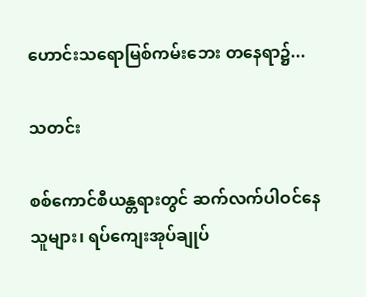ဟောင်းသရောမြစ်ကမ်းဘေး တနေရာ၌...

သတင်း

စစ်ကောင်စီယန္တရားတွင် ဆက်လက်ပါဝင်နေသူများ၊ ရပ်ကျေးအုပ်ချုပ်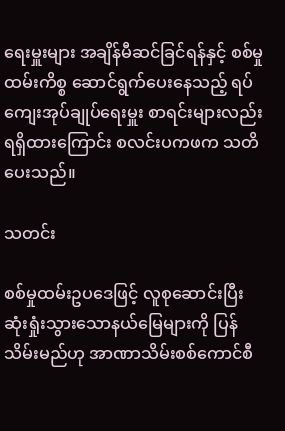ရေးမှူးများ အချိန်မီဆင်ခြင်ရန်နှင့် စစ်မှုထမ်းကိစ္စ ဆောင်ရွက်ပေးနေသည့် ရပ်ကျေးအုပ်ချုပ်ရေးမှူး စာရင်းများလည်း ရရှိထားကြောင်း စလင်းပကဖက သတိပေးသည်။

သတင်း

စစ်မှုထမ်းဥပဒေဖြင့် လူစုဆောင်းပြီး ဆုံးရှုံးသွား‌သောနယ်မြေများကို ပြန်သိမ်းမည်ဟု အာဏာသိမ်းစစ်ကောင်စီ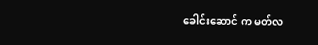ခေါင်းဆောင် က မတ်လ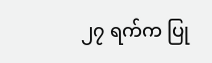၂၇ ရက်က ပြု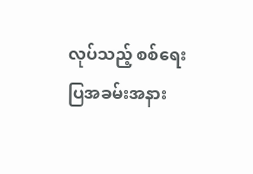လုပ်သည့် စစ်ရေးပြအခမ်းအနား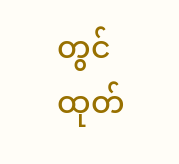တွင် ထုတ်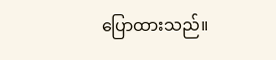ပြောထားသည်။